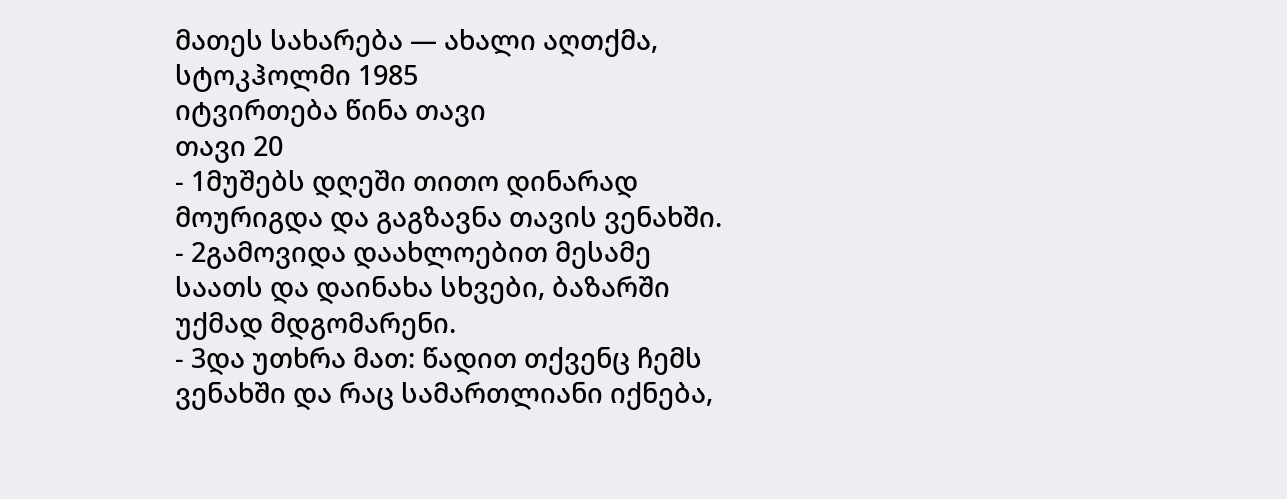მათეს სახარება — ახალი აღთქმა, სტოკჰოლმი 1985
იტვირთება წინა თავი
თავი 20
- 1მუშებს დღეში თითო დინარად მოურიგდა და გაგზავნა თავის ვენახში.
- 2გამოვიდა დაახლოებით მესამე საათს და დაინახა სხვები, ბაზარში უქმად მდგომარენი.
- 3და უთხრა მათ: წადით თქვენც ჩემს ვენახში და რაც სამართლიანი იქნება,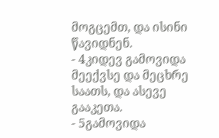მოგცემთ, და ისინი წავიდნენ.
- 4კიდევ გამოვიდა მეექვსე და მეცხრე საათს, და ასევე გააკეთა.
- 5გამოვიდა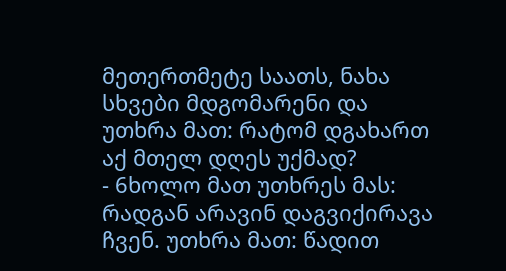მეთერთმეტე საათს, ნახა სხვები მდგომარენი და უთხრა მათ: რატომ დგახართ აქ მთელ დღეს უქმად?
- 6ხოლო მათ უთხრეს მას: რადგან არავინ დაგვიქირავა ჩვენ. უთხრა მათ: წადით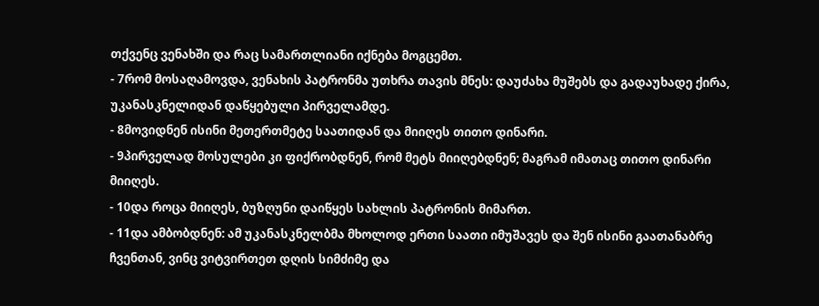თქვენც ვენახში და რაც სამართლიანი იქნება მოგცემთ.
- 7რომ მოსაღამოვდა, ვენახის პატრონმა უთხრა თავის მნეს: დაუძახა მუშებს და გადაუხადე ქირა, უკანასკნელიდან დაწყებული პირველამდე.
- 8მოვიდნენ ისინი მეთერთმეტე საათიდან და მიიღეს თითო დინარი.
- 9პირველად მოსულები კი ფიქრობდნენ, რომ მეტს მიიღებდნენ; მაგრამ იმათაც თითო დინარი მიიღეს.
- 10და როცა მიიღეს, ბუზღუნი დაიწყეს სახლის პატრონის მიმართ.
- 11და ამბობდნენ: ამ უკანასკნელბმა მხოლოდ ერთი საათი იმუშავეს და შენ ისინი გაათანაბრე ჩვენთან, ვინც ვიტვირთეთ დღის სიმძიმე და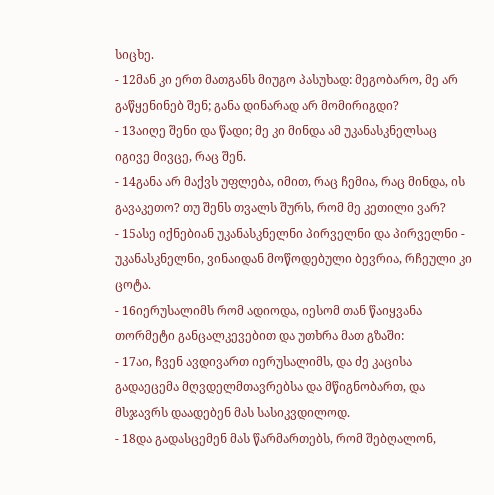სიცხე.
- 12მან კი ერთ მათგანს მიუგო პასუხად: მეგობარო, მე არ გაწყენინებ შენ; განა დინარად არ მომირიგდი?
- 13აიღე შენი და წადი; მე კი მინდა ამ უკანასკნელსაც იგივე მივცე, რაც შენ.
- 14განა არ მაქვს უფლება, იმით, რაც ჩემია, რაც მინდა, ის გავაკეთო? თუ შენს თვალს შურს, რომ მე კეთილი ვარ?
- 15ასე იქნებიან უკანასკნელნი პირველნი და პირველნი - უკანასკნელნი, ვინაიდან მოწოდებული ბევრია, რჩეული კი ცოტა.
- 16იერუსალიმს რომ ადიოდა, იესომ თან წაიყვანა თორმეტი განცალკევებით და უთხრა მათ გზაში:
- 17აი, ჩვენ ავდივართ იერუსალიმს, და ძე კაცისა გადაეცემა მღვდელმთავრებსა და მწიგნობართ, და მსჯავრს დაადებენ მას სასიკვდილოდ.
- 18და გადასცემენ მას წარმართებს, რომ შებღალონ,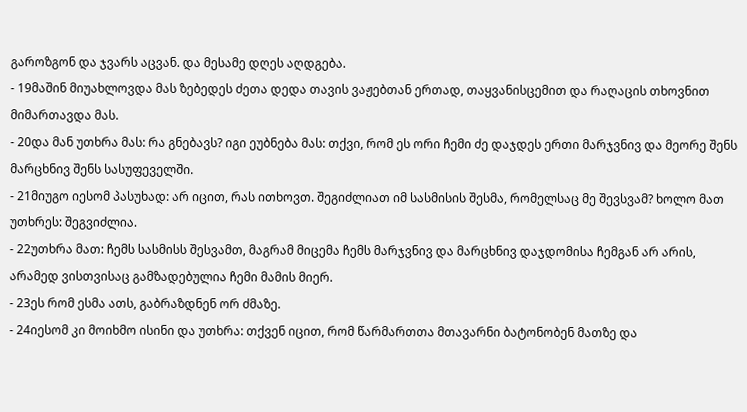გაროზგონ და ჯვარს აცვან. და მესამე დღეს აღდგება.
- 19მაშინ მიუახლოვდა მას ზებედეს ძეთა დედა თავის ვაჟებთან ერთად, თაყვანისცემით და რაღაცის თხოვნით მიმართავდა მას.
- 20და მან უთხრა მას: რა გნებავს? იგი ეუბნება მას: თქვი, რომ ეს ორი ჩემი ძე დაჯდეს ერთი მარჯვნივ და მეორე შენს მარცხნივ შენს სასუფეველში.
- 21მიუგო იესომ პასუხად: არ იცით, რას ითხოვთ. შეგიძლიათ იმ სასმისის შესმა, რომელსაც მე შევსვამ? ხოლო მათ უთხრეს: შეგვიძლია.
- 22უთხრა მათ: ჩემს სასმისს შესვამთ, მაგრამ მიცემა ჩემს მარჯვნივ და მარცხნივ დაჯდომისა ჩემგან არ არის, არამედ ვისთვისაც გამზადებულია ჩემი მამის მიერ.
- 23ეს რომ ესმა ათს, გაბრაზდნენ ორ ძმაზე.
- 24იესომ კი მოიხმო ისინი და უთხრა: თქვენ იცით, რომ წარმართთა მთავარნი ბატონობენ მათზე და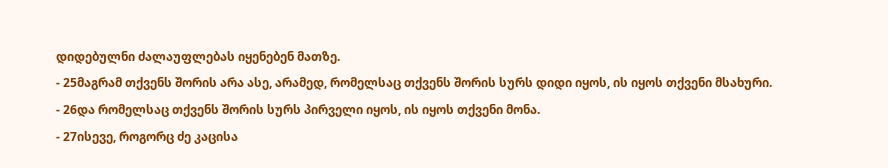დიდებულნი ძალაუფლებას იყენებენ მათზე.
- 25მაგრამ თქვენს შორის არა ასე, არამედ, რომელსაც თქვენს შორის სურს დიდი იყოს, ის იყოს თქვენი მსახური.
- 26და რომელსაც თქვენს შორის სურს პირველი იყოს, ის იყოს თქვენი მონა.
- 27ისევე, როგორც ძე კაცისა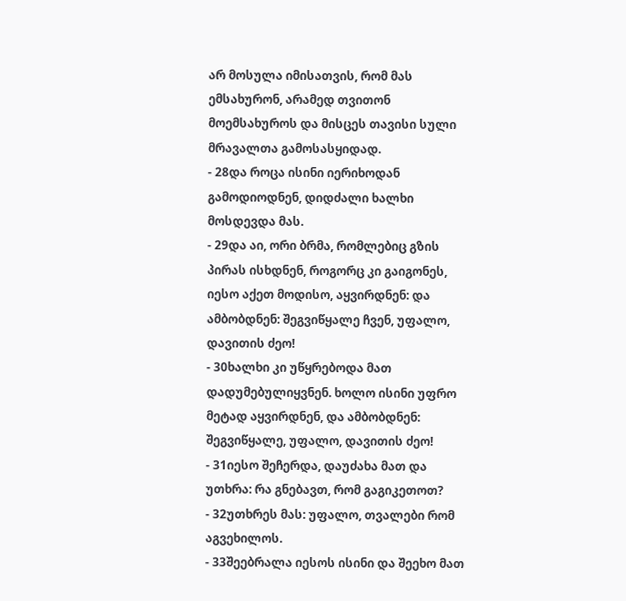არ მოსულა იმისათვის, რომ მას ემსახურონ, არამედ თვითონ მოემსახუროს და მისცეს თავისი სული მრავალთა გამოსასყიდად.
- 28და როცა ისინი იერიხოდან გამოდიოდნენ, დიდძალი ხალხი მოსდევდა მას.
- 29და აი, ორი ბრმა, რომლებიც გზის პირას ისხდნენ, როგორც კი გაიგონეს, იესო აქეთ მოდისო, აყვირდნენ: და ამბობდნენ: შეგვიწყალე ჩვენ, უფალო, დავითის ძეო!
- 30ხალხი კი უწყრებოდა მათ დადუმებულიყვნენ. ხოლო ისინი უფრო მეტად აყვირდნენ, და ამბობდნენ: შეგვიწყალე, უფალო, დავითის ძეო!
- 31იესო შეჩერდა, დაუძახა მათ და უთხრა: რა გნებავთ, რომ გაგიკეთოთ?
- 32უთხრეს მას: უფალო, თვალები რომ აგვეხილოს.
- 33შეებრალა იესოს ისინი და შეეხო მათ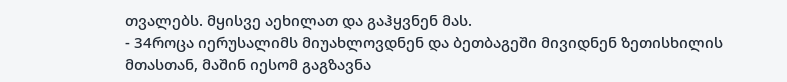თვალებს. მყისვე აეხილათ და გაჰყვნენ მას.
- 34როცა იერუსალიმს მიუახლოვდნენ და ბეთბაგეში მივიდნენ ზეთისხილის მთასთან, მაშინ იესომ გაგზავნა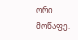ორი მოწაფე.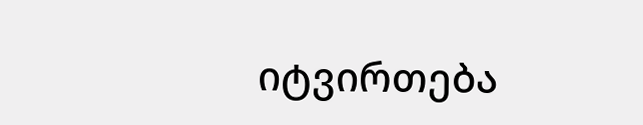იტვირთება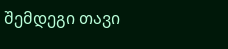შემდეგი თავი